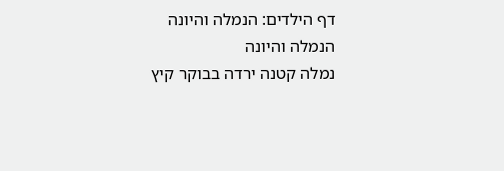דף הילדים: הנמלה והיונה
הנמלה והיונה
נמלה קטנה ירדה בבוקר קיץ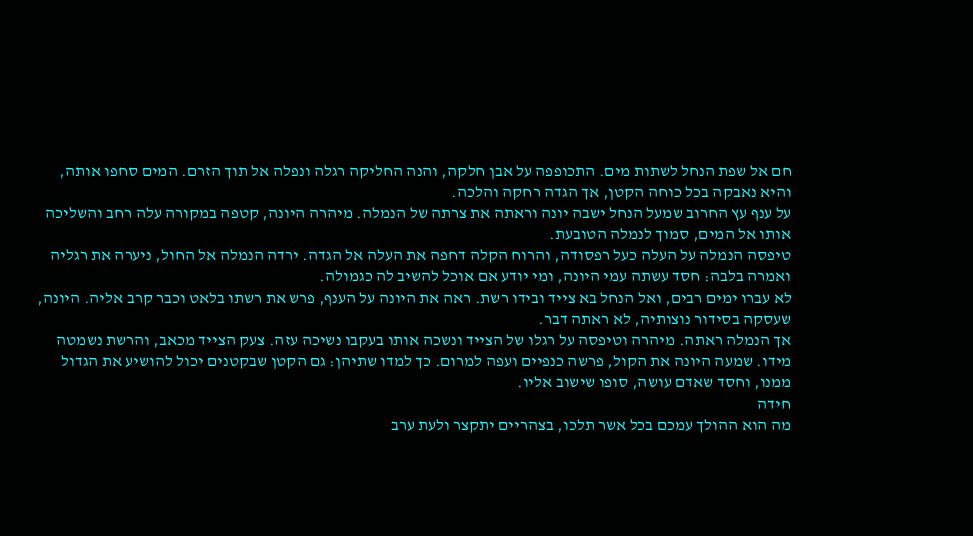חם אל שפת הנחל לשתות מים. התכופפה על אבן חלקה, והנה החליקה רגלה ונפלה אל תוך הזרם. המים סחפו אותה, והיא נאבקה בכל כוחה הקטן, אך הגדה רחקה והלכה.
על ענף עץ החרוב שמעל הנחל ישבה יונה וראתה את צרתה של הנמלה. מיהרה היונה, קטפה במקורה עלה רחב והשליכה אותו אל המים, סמוך לנמלה הטובעת.
טיפסה הנמלה על העלה כעל רפסודה, והרוח הקלה דחפה את העלה אל הגדה. ירדה הנמלה אל החול, ניערה את רגליה ואמרה בלבה: חסד עשתה עמי היונה, ומי יודע אם אוכל להשיב לה כגמולה.
לא עברו ימים רבים, ואל הנחל בא צייד ובידו רשת. ראה את היונה על הענף, פרש את רשתו בלאט וכבר קרב אליה. היונה, שעסקה בסידור נוצותיה, לא ראתה דבר.
אך הנמלה ראתה. מיהרה וטיפסה על רגלו של הצייד ונשכה אותו בעקבו נשיכה עזה. צעק הצייד מכאב, והרשת נשמטה מידו. שמעה היונה את הקול, פרשה כנפיים ועפה למרום. כך למדו שתיהן: גם הקטן שבקטנים יכול להושיע את הגדול ממנו, וחסד שאדם עושה, סופו שישוב אליו.
חידה
מה הוא ההולך עמכם בכל אשר תלכו, בצהריים יתקצר ולעת ערב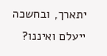יתארך, ובחשכה ייעלם ואיננו?